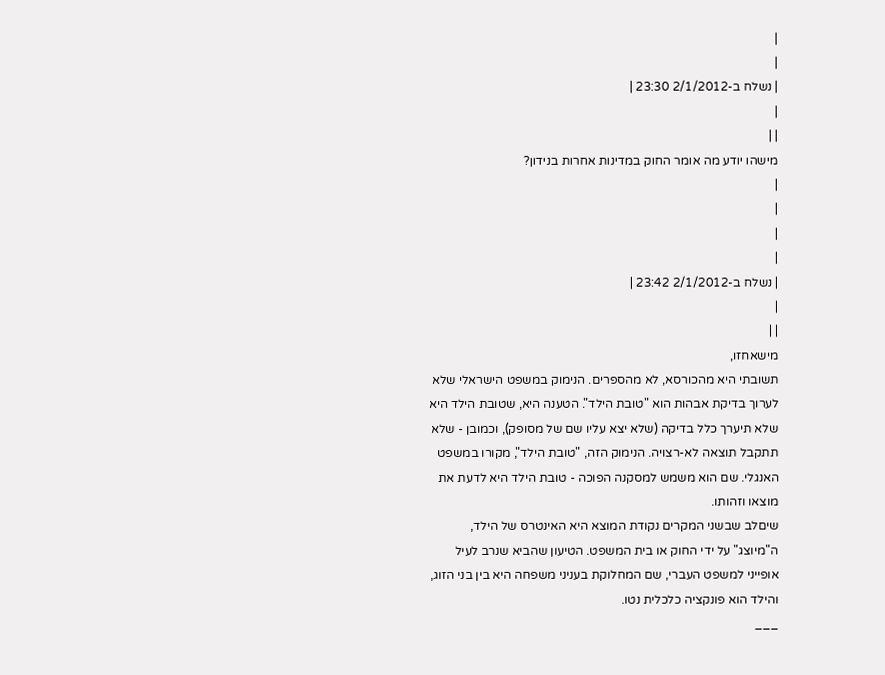|
|
| נשלח ב-2/1/2012 23:30 |
|
| |
מישהו יודע מה אומר החוק במדינות אחרות בנידון?
|
|
|
|
| נשלח ב-2/1/2012 23:42 |
|
| |
מישאחזו,
תשובתי היא מהכורסא, לא מהספרים. הנימוק במשפט הישראלי שלא לערוך בדיקת אבהות הוא "טובת הילד". הטענה היא, שטובת הילד היא שלא תיערך כלל בדיקה (שלא יצא עליו שם של מסופק), וכמובן - שלא תתקבל תוצאה לא-רצויה. הנימוק הזה, "טובת הילד", מקורו במשפט האנגלי. שם הוא משמש למסקנה הפוכה - טובת הילד היא לדעת את מוצאו וזהותו.
שיםלב שבשני המקרים נקודת המוצא היא האינטרס של הילד, ה"מיוצג" על ידי החוק או בית המשפט. הטיעון שהביא שנרב לעיל אופייני למשפט העברי, שם המחלוקת בעניני משפחה היא בין בני הזוג, והילד הוא פונקציה כלכלית נטו.
___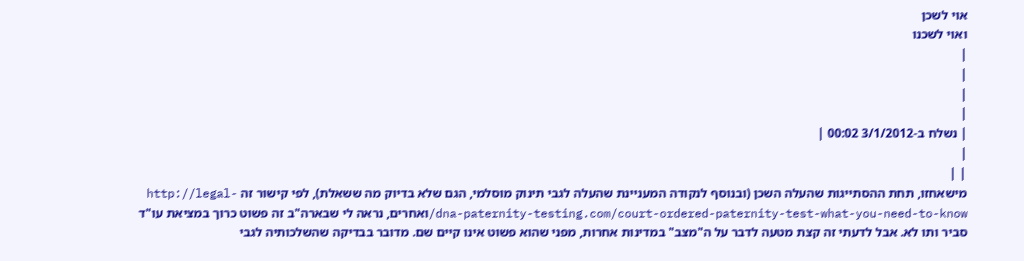אוי לשכן
ואוי לשכנו
|
|
|
|
| נשלח ב-3/1/2012 00:02 |
|
| |
מישאחזו, תחת ההסתייגות שהעלה השכן (ובנוסף לנקודה המעניינת שהעלה לגבי תינוק מוסלמי, הגם שלא בדיוק מה ששאלת), לפי קישור זה http://legal-dna-paternity-testing.com/court-ordered-paternity-test-what-you-need-to-know/ואחרים, נראה לי שבארה"ב זה פשוט כרוך במציאת עו"ד סביר ותו לא. אבל לדעתי זה קצת מטעה לדבר על ה"מצב" במדינות אחרות, מפני שהוא פשוט אינו קיים שם. מדובר בבדיקה שהשלכותיה לגבי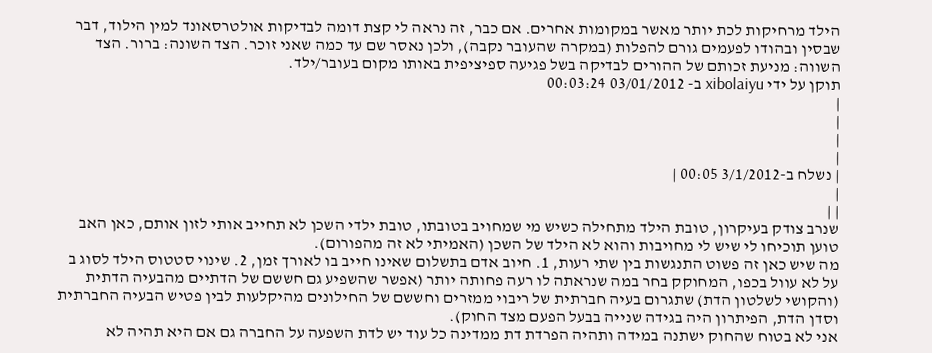הילד מרחיקות לכת יותר מאשר במקומות אחרים. אם כבר, זה נראה לי קצת דומה לבדיקות אולטרסאונד למין הילוד, דבר שבסין ובהודו לפעמים גורם להפלות (במקרה שהעובר נקבה), ולכן נאסר שם עד כמה שאני זוכר. הצד השונה: ברור. הצד השווה: מניעת זכותם של ההורים לבדיקה בשל פגיעה ספיציפית באותו מקום בעובר/ילד.
תוקן על ידי xibolaiyu ב- 03/01/2012 00:03:24
|
|
|
|
| נשלח ב-3/1/2012 00:05 |
|
| |
שנרב צודק בעיקרון, טובת הילד מתחילה כשיש מי שמחויב בטובתו, טובת ילדי השכן לא תחייב אותי לזון אותם, כאן האב טוען תוכיחו לי שיש לי מחויבות והוא לא הילד של השכן (האמיתי לא זה מהפורום).
מה שיש כאן זה פשוט התנגשות בין שתי רעות, 1. חיוב אדם בתשלום שאינו חייב בו לאורך זמן, 2. שינוי סטטוס הילד לסוג ב על לא עוול בכפו, המחוקק בחר במה שנראתה לו רעה פחותה יותר (אפשר שהשפיע גם חששם של הדתיים מהבעיה הדתית (והקושי לשלטון הדת) שתגרום בעיה חברתית של ריבוי ממזרים וחששם של החילונים מהיקלעות לבין פטיש הבעיה החברתית וסדן הדת, הפיתרון היה בגידה שנייה בבעל הפעם מצד החוק).
אני לא בטוח שהחוק ישתנה במידה ותהיה הפרדת דת ממדינה כל עוד יש לדת השפעה על החברה גם אם היא תהיה לא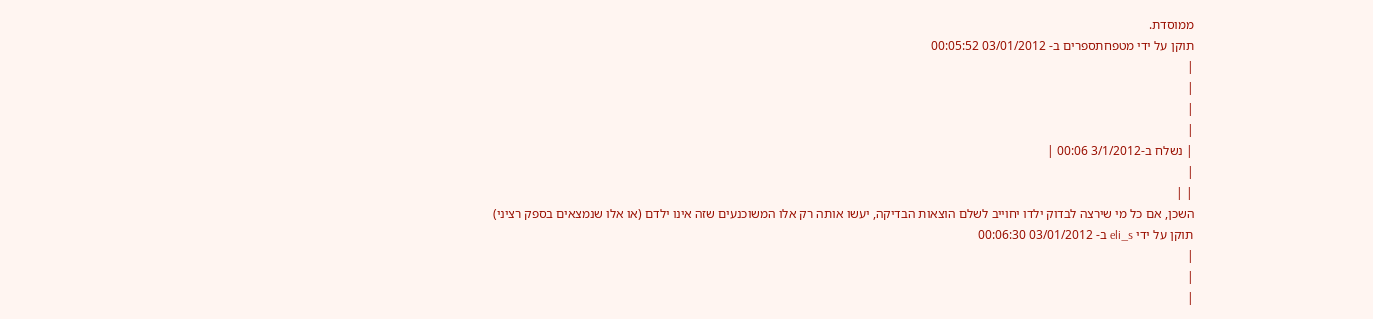ממוסדת.
תוקן על ידי מטפחתספרים ב- 03/01/2012 00:05:52
|
|
|
|
| נשלח ב-3/1/2012 00:06 |
|
| |
השכן, אם כל מי שירצה לבדוק ילדו יחוייב לשלם הוצאות הבדיקה, יעשו אותה רק אלו המשוכנעים שזה אינו ילדם (או אלו שנמצאים בספק רציני)
תוקן על ידי eli_s ב- 03/01/2012 00:06:30
|
|
|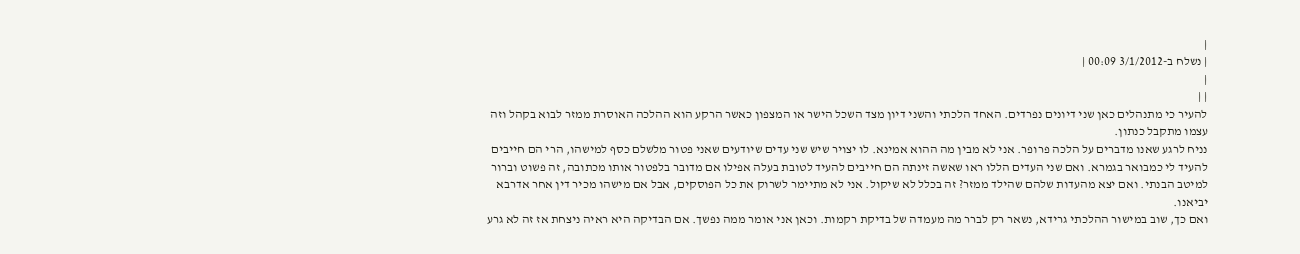|
| נשלח ב-3/1/2012 00:09 |
|
| |
להעיר כי מתנהלים כאן שני דיונים נפרדים. האחד הלכתי והשני דיון מצד השכל הישר או המצפון כאשר הרקע הוא ההלכה האוסרת ממזר לבוא בקהל וזה עצמו מתקבל כנתון.
נניח לרגע שאנו מדברים על הלכה פרופר. אני לא מבין מה ההוא אמינא. לו יצויר שיש שני עדים שיודעים שאני פטור מלשלם כסף למישהו, הרי הם חייבים להעיד לי כמבואר בגמרא. ואם שני העדים הללו ראו שאשה זינתה הם חייבים להעיד לטובת בעלה אפילו אם מדובר בלפטור אותו מכתובה, זה פשוט וברור למיטב הבנתי. ואם יצא מהעדות שלהם שהילד ממזר? זה בכלל לא שיקול. אני לא מתיימר לשרוק את כל הפוסקים, אבל אם מישהו מכיר דין אחר אדרבא יביאנו.
ואם כך, שוב במישור ההלכתי גרידא, נשאר רק לברר מה מעמדה של בדיקת רקמות. וכאן אני אומר ממה נפשך. אם הבדיקה היא ראיה ניצחת אז זה לא גרע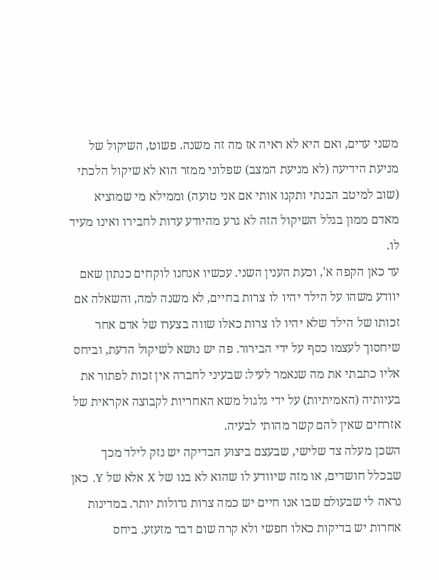משני עדים, ואם היא לא ראיה אז מה זה משנה. פשוט, השיקול של מניעת הידיעה (לא מניעת המצב) שפלוני ממזר הוא לא שיקול הלכתי (שוב למיטב הבנתי ותקנו אותי אם אני טועה) וממילא מי שמוציא מאדם ממון בגלל השיקול הזה לא גרע מהיודע עדות לחבירו ואינו מעיד לו.
עד כאן הקפה א', וכעת הענין השני. עכשיו אנחנו לוקחים כנתון שאם יוודע משהו על הילד יהיו לו צרות בחיים, לא משנה למה, והשאלה אם זכותו של הילד שלא יהיו לו צרות כאלו שווה בצערו של אדם אחר שיחסוך לעצמו כסף על ידי הבירור. פה יש נושא לשיקול הדעת, וביחס אליו כתבתי את מה שנאמר לעיל: שבעיני לחברה אין זכות לפתור את בעיותיה (האמיתיות) על ידי גלגול משא האחריות לקבוצה אקראית של אזרחים שאין להם קשר מהותי לבעיה.
השכן מעלה צד שלישי, שבעצם ביצוע הבדיקה יש נזק לילד מכך שבכלל חושדים, או מזה שיוודע לו שהוא לא בנו של X אלא של Y. כאן נראה לי שבעולם שבו אנו חיים יש כמה צרות גדולות יותר. במדינות אחרות יש בדיקות כאלו חפשי ולא קרה שום דבר מזעזע. ביחס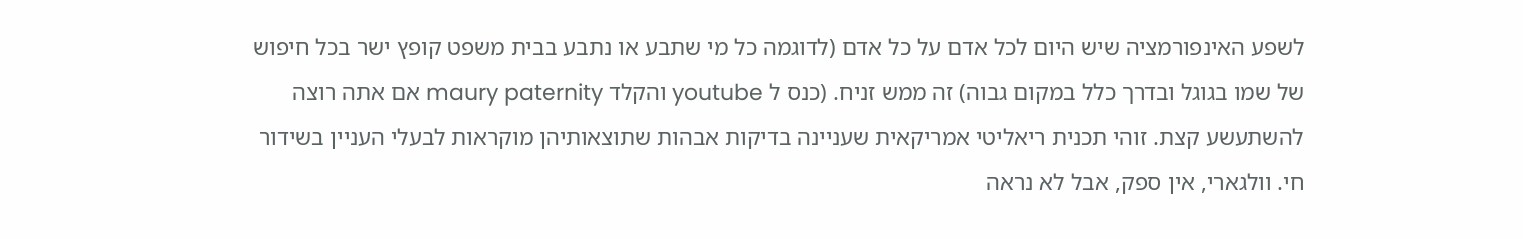לשפע האינפורמציה שיש היום לכל אדם על כל אדם (לדוגמה כל מי שתבע או נתבע בבית משפט קופץ ישר בכל חיפוש של שמו בגוגל ובדרך כלל במקום גבוה) זה ממש זניח. (כנס ל youtube והקלד maury paternity אם אתה רוצה להשתעשע קצת. זוהי תכנית ריאליטי אמריקאית שעניינה בדיקות אבהות שתוצאותיהן מוקראות לבעלי העניין בשידור חי. וולגארי, אין ספק, אבל לא נראה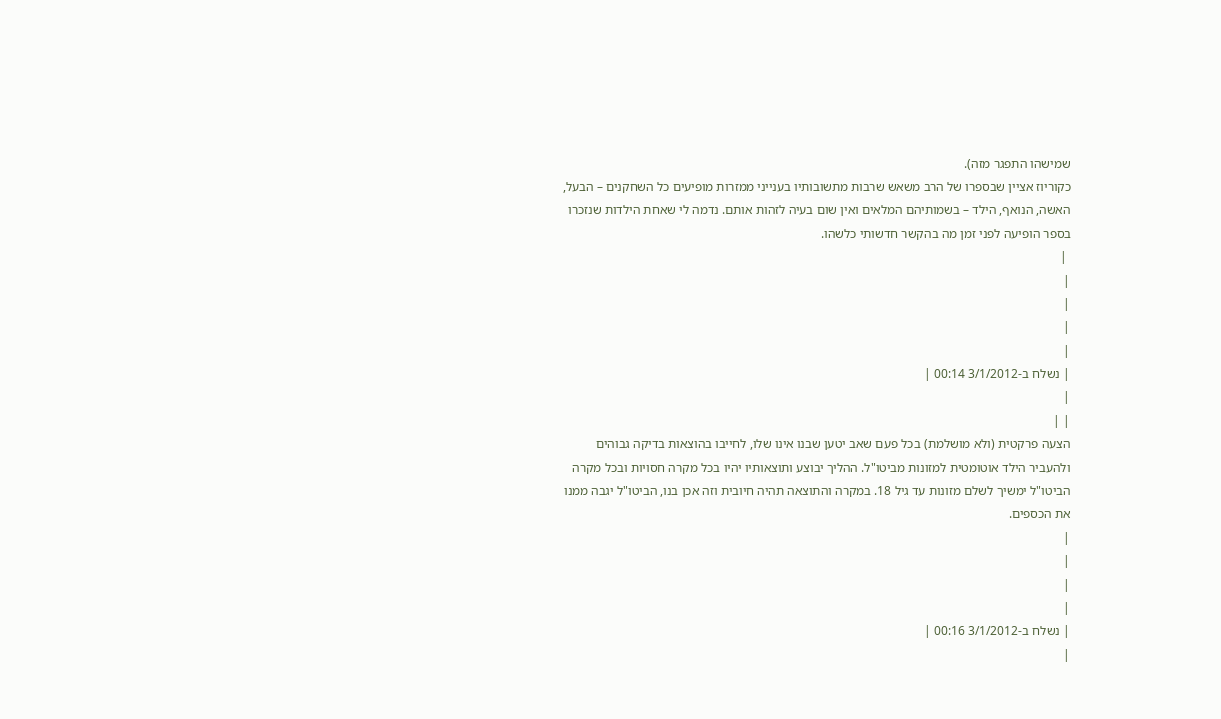שמישהו התפגר מזה).
כקוריוז אציין שבספרו של הרב משאש שרבות מתשובותיו בענייני ממזרות מופיעים כל השחקנים – הבעל, האשה, הנואף, הילד – בשמותיהם המלאים ואין שום בעיה לזהות אותם. נדמה לי שאחת הילדות שנזכרו בספר הופיעה לפני זמן מה בהקשר חדשותי כלשהו.
 |
|
|
|
|
| נשלח ב-3/1/2012 00:14 |
|
| |
הצעה פרקטית (ולא מושלמת) בכל פעם שאב יטען שבנו אינו שלו, לחייבו בהוצאות בדיקה גבוהים ולהעביר הילד אוטומטית למזונות מביטו"ל. ההליך יבוצע ותוצאותיו יהיו בכל מקרה חסויות ובכל מקרה הביטו"ל ימשיך לשלם מזונות עד גיל 18. במקרה והתוצאה תהיה חיובית וזה אכן בנו, הביטו"ל יגבה ממנו את הכספים.
|
|
|
|
| נשלח ב-3/1/2012 00:16 |
|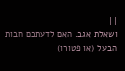| |
ושאלת אגב. האם לדעתכם חבות הבעל (או פטורו)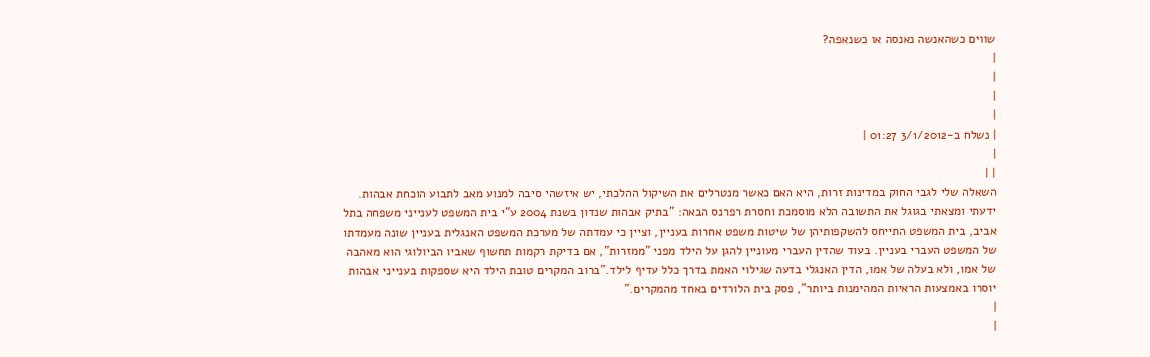שווים כשהאנשה נאנסה או כשנאפה?
|
|
|
|
| נשלח ב-3/1/2012 01:27 |
|
| |
השאלה שלי לגבי החוק במדינות זרות, היא האם כאשר מנטרלים את השיקול ההלכתי, יש איזשהי סיבה למנוע מאב לתבוע הוכחת אבהות. ידעתי ומצאתי בגוגל את התשובה הלא מוסמכת וחסרת רפרנס הבאה: "בתיק אבהות שנדון בשנת 2004 ע"י בית המשפט לענייני משפחה בתל אביב, בית המשפט התייחס להשקפותיהן של שיטות משפט אחרות בעניין, וציין כי עמדתה של מערכת המשפט האנגלית בעניין שונה מעמדתו של המשפט העברי בעניין. בעוד שהדין העברי מעוניין להגן על הילד מפני "ממזרות", אם בדיקת רקמות תחשוף שאביו הביולוגי הוא מאהבה של אמו, ולא בעלה של אמו, הדין האנגלי בדעה שגילוי האמת בדרך כלל עדיף לילד."ברוב המקרים טובת הילד היא שספקות בענייני אבהות יוסרו באמצעות הראיות המהימנות ביותר", פסק בית הלורדים באחד מהמקרים."
|
|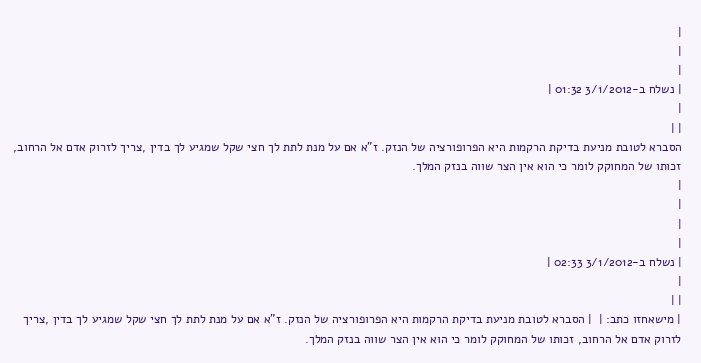|
|
|
| נשלח ב-3/1/2012 01:32 |
|
| |
הסברא לטובת מניעת בדיקת הרקמות היא הפרופורציה של הנזק. ז"א אם על מנת לתת לך חצי שקל שמגיע לך בדין ,צריך לזרוק אדם אל הרחוב, זכותו של המחוקק לומר כי הוא אין הצר שווה בנזק המלך.
|
|
|
|
| נשלח ב-3/1/2012 02:33 |
|
| |
| מישאחזו כתב: |  | הסברא לטובת מניעת בדיקת הרקמות היא הפרופורציה של הנזק. ז"א אם על מנת לתת לך חצי שקל שמגיע לך בדין ,צריך לזרוק אדם אל הרחוב, זכותו של המחוקק לומר כי הוא אין הצר שווה בנזק המלך.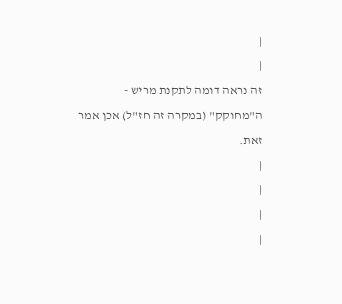|
|
זה נראה דומה לתקנת מריש - ה"מחוקק" (במקרה זה חז"ל) אכן אמר זאת.
|
|
|
|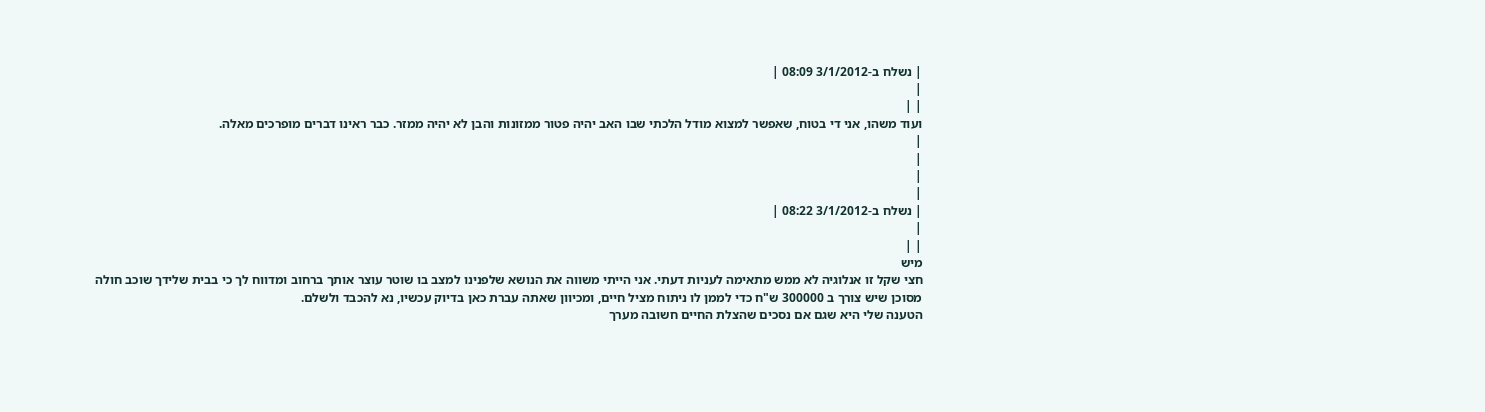| נשלח ב-3/1/2012 08:09 |
|
| |
ועוד משהו, אני די בטוח, שאפשר למצוא מודל הלכתי שבו האב יהיה פטור ממזונות והבן לא יהיה ממזר. כבר ראינו דברים מופרכים מאלה.
|
|
|
|
| נשלח ב-3/1/2012 08:22 |
|
| |
מיש
חצי שקל זו אנלוגיה לא ממש מתאימה לעניות דעתי. אני הייתי משווה את הנושא שלפנינו למצב בו שוטר עוצר אותך ברחוב ומדווח לך כי בבית שלידך שוכב חולה מסוכן שיש צורך ב 300000 ש"ח כדי לממן לו ניתוח מציל חיים, ומכיוון שאתה עברת כאן בדיוק עכשיו, נא להכבד ולשלם.
הטענה שלי היא שגם אם נסכים שהצלת החיים חשובה מערך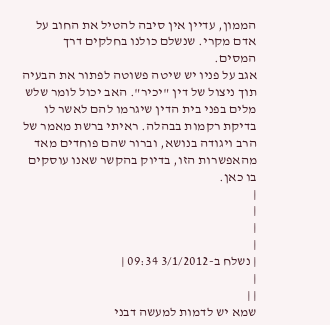הממון, עדיין אין סיבה להטיל את החוב על אדם מקרי. שנשלם כולנו בחלקים דרך המסים.
אגב על פניו יש שיטה פשוטה לפתור את הבעיה תוך ניצול של דין "יכיר". האב יכול לומר שלש מלים בפני בית הדין שיגרמו להם לאשר לו בדיקת רקמות בבהלה. ראיתי ברשת מאמר של הרב ויגודה בנושא, וברור שהם פוחדים מאד מהאפשרות הזו, בדיוק בהקשר שאנו עוסקים בו כאן.
|
|
|
|
| נשלח ב-3/1/2012 09:34 |
|
| |
שמא יש לדמות למעשה דבני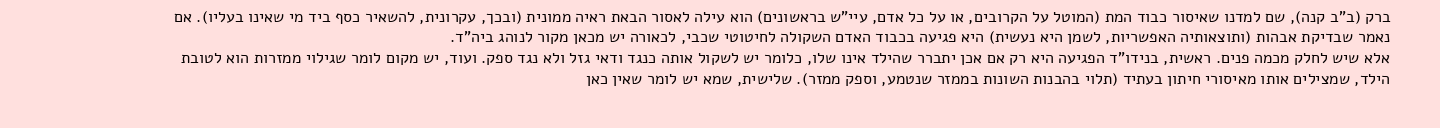ברק (ב"ב קנה), שם למדנו שאיסור כבוד המת (המוטל על הקרובים, או על כל אדם, עיי"ש בראשונים) הוא עילה לאסור הבאת ראיה ממונית (ובכך, עקרונית, להשאיר כסף ביד מי שאינו בעליו). אם נאמר שבדיקת אבהות (ותוצאותיה האפשריות, לשמן היא נעשית) היא פגיעה בכבוד האדם השקולה לחיטוטי שכבי, לכאורה יש מכאן מקור לנוהג ביה"ד.
אלא שיש לחלק מכמה פנים. ראשית, בנידו"ד הפגיעה היא רק אם אכן יתברר שהילד אינו שלו, כלומר יש לשקול אותה כנגד ודאי גזל ולא נגד ספק. ועוד, יש מקום לומר שגילוי ממזרות הוא לטובת הילד, שמצילים אותו מאיסורי חיתון בעתיד (תלוי בהבנות השונות בממזר שנטמע, וספק ממזר). שלישית, שמא יש לומר שאין כאן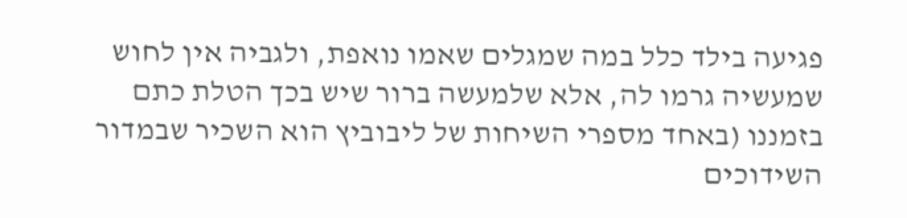פגיעה בילד כלל במה שמגלים שאמו נואפת, ולגביה אין לחוש שמעשיה גרמו לה, אלא שלמעשה ברור שיש בכך הטלת כתם בזמננו (באחד מספרי השיחות של ליבוביץ הוא השכיר שבמדור השידוכים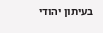בעיתון יהודי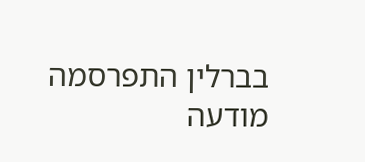בברלין התפרסמה מודעה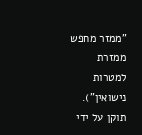"ממזר מחפש ממזרת למטרות נישואין").
תוקן על ידי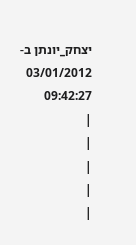יצחק_יונתן ב- 03/01/2012 09:42:27
|
|
|
|
|